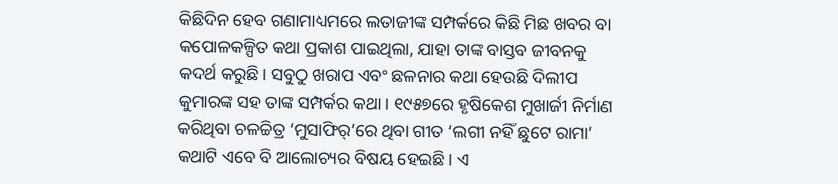କିଛିଦିନ ହେବ ଗଣାମାଧ୍ୟମରେ ଲତାଜୀଙ୍କ ସମ୍ପର୍କରେ କିଛି ମିଛ ଖବର ବା କପୋଳକଳ୍ପିତ କଥା ପ୍ରକାଶ ପାଇଥିଲା, ଯାହା ତାଙ୍କ ବାସ୍ତବ ଜୀବନକୁ କଦର୍ଥ କରୁଛି। ସବୁଠୁ ଖରାପ ଏବଂ ଛଳନାର କଥା ହେଉଛି ଦିଲୀପ କୁମାରଙ୍କ ସହ ତାଙ୍କ ସମ୍ପର୍କର କଥା। ୧୯୫୭ରେ ହୃଷିକେଶ ମୁଖାର୍ଜୀ ନିର୍ମାଣ କରିଥିବା ଚଳଚ୍ଚିତ୍ର ‘ମୁସାଫିର୍’ରେ ଥିବା ଗୀତ ‘ଲଗୀ ନହିଁ ଛୁଟେ ରାମା’ କଥାଟି ଏବେ ବି ଆଲୋଚ୍ୟର ବିଷୟ ହେଇଛି। ଏ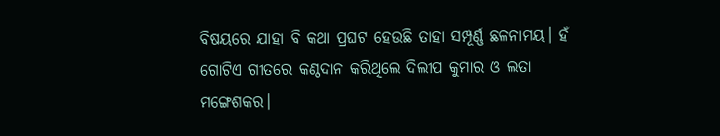ବିଷୟରେ ଯାହା ବି କଥା ପ୍ରଘଟ ହେଉଛି ତାହା ସମ୍ପୂର୍ଣ୍ଣ ଛଳନାମୟ। ହଁ ଗୋଟିଏ ଗୀତରେ କଣ୍ଠଦାନ କରିଥିଲେ ଦିଲୀପ କୁମାର ଓ ଲତା ମଙ୍ଗେଶକର।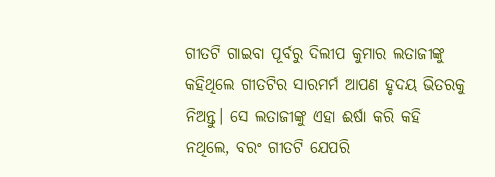ଗୀତଟି ଗାଇବା ପୂର୍ବରୁ ଦିଲୀପ କୁମାର ଲତାଜୀଙ୍କୁ କହିଥିଲେ ଗୀତଟିର ସାରମର୍ମ ଆପଣ ହୃଦୟ ଭିତରକୁ ନିଅନ୍ତୁ। ସେ ଲତାଜୀଙ୍କୁ ଏହା ଈର୍ଷା କରି କହି ନଥିଲେ, ବରଂ ଗୀତଟି ଯେପରି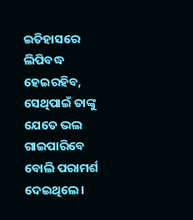ଇତିହାସରେ ଲିପିବଦ୍ଧ ହେଇରହିବ, ସେଥିପାଇଁ ତାଙ୍କୁ ଯେତେ ଭଲ ଗାଇପାରିବେ ବୋଲି ପରାମର୍ଶ ଦେଇଥିଲେ।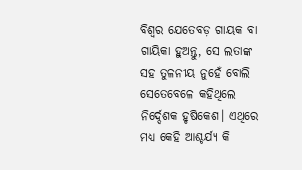ବିଶ୍ବର ଯେତେବଡ଼ ଗାୟକ ବା ଗାୟିକା ହୁଅନ୍ତୁ, ସେ ଲତାଙ୍କ ସହ ତୁଳନୀୟ ନୁହେଁ ବୋଲି ସେତେବେଳେ କହିଥିଲେ ନିର୍ଦ୍ଦେଶକ ହୃଷିକେଶ। ଏଥିରେ ମଧ୍ୟ କେହି ଆଶ୍ଚର୍ଯ୍ୟ କି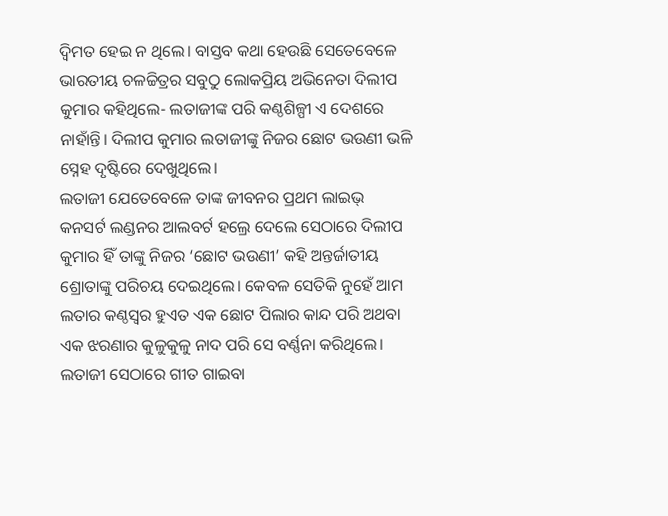ଦ୍ବିମତ ହେଇ ନ ଥିଲେ। ବାସ୍ତବ କଥା ହେଉଛି ସେତେବେଳେ ଭାରତୀୟ ଚଳଚ୍ଚିତ୍ରର ସବୁଠୁ ଲୋକପ୍ରିୟ ଅଭିନେତା ଦିଲୀପ କୁମାର କହିଥିଲେ- ଲତାଜୀଙ୍କ ପରି କଣ୍ଠଶିଳ୍ପୀ ଏ ଦେଶରେ ନାହାଁନ୍ତି। ଦିଲୀପ କୁମାର ଲତାଜୀଙ୍କୁ ନିଜର ଛୋଟ ଭଉଣୀ ଭଳି ସ୍ନେହ ଦୃଷ୍ଟିରେ ଦେଖୁଥିଲେ।
ଲତାଜୀ ଯେତେବେଳେ ତାଙ୍କ ଜୀବନର ପ୍ରଥମ ଲାଇଭ୍ କନସର୍ଟ ଲଣ୍ଡନର ଆଲବର୍ଟ ହଲ୍ରେ ଦେଲେ ସେଠାରେ ଦିଲୀପ କୁମାର ହିଁ ତାଙ୍କୁ ନିଜର ‘ଛୋଟ ଭଉଣୀ’ କହି ଅନ୍ତର୍ଜାତୀୟ ଶ୍ରୋତାଙ୍କୁ ପରିଚୟ ଦେଇଥିଲେ। କେବଳ ସେତିକି ନୁହେଁ ଆମ ଲତାର କଣ୍ଠସ୍ବର ହୁଏତ ଏକ ଛୋଟ ପିଲାର କାନ୍ଦ ପରି ଅଥବା ଏକ ଝରଣାର କୁଳୁକୁଳୁ ନାଦ ପରି ସେ ବର୍ଣ୍ଣନା କରିଥିଲେ। ଲତାଜୀ ସେଠାରେ ଗୀତ ଗାଇବା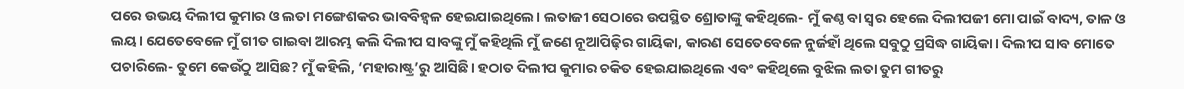ପରେ ଉଭୟ ଦିଲୀପ କୁମାର ଓ ଲତା ମଙ୍ଗେଶକର ଭାବବିହ୍ବଳ ହେଇଯାଇଥିଲେ। ଲତାଜୀ ସେଠାରେ ଉପସ୍ଥିତ ଶ୍ରୋତାଙ୍କୁ କହିଥିଲେ- ମୁଁ କଣ୍ଠ ବା ସ୍ବର ହେଲେ ଦିଲୀପଜୀ ମୋ ପାଇଁ ବାଦ୍ୟ, ତାଳ ଓ ଲୟ। ଯେତେବେଳେ ମୁଁ ଗୀତ ଗାଇବା ଆରମ୍ଭ କଲି ଦିଲୀପ ସାବଙ୍କୁ ମୁଁ କହିଥିଲି ମୁଁ ଜଣେ ନୂଆପିଢ଼ିର ଗାୟିକା, କାରଣ ସେତେବେଳେ ନୁର୍ଜହାଁ ଥିଲେ ସବୁଠୁ ପ୍ରସିଦ୍ଧ ଗାୟିକା। ଦିଲୀପ ସାବ ମୋତେ ପଚାରିଲେ- ତୁମେ କେଉଁଠୁ ଆସିଛ? ମୁଁ କହିଲି, ‘ମହାରାଷ୍ଟ୍ର’ରୁ ଆସିଛି। ହଠାତ ଦିଲୀପ କୁମାର ଚକିତ ହେଇଯାଇଥିଲେ ଏବଂ କହିଥିଲେ ବୁଝିଲ ଲତା ତୁମ ଗୀତରୁ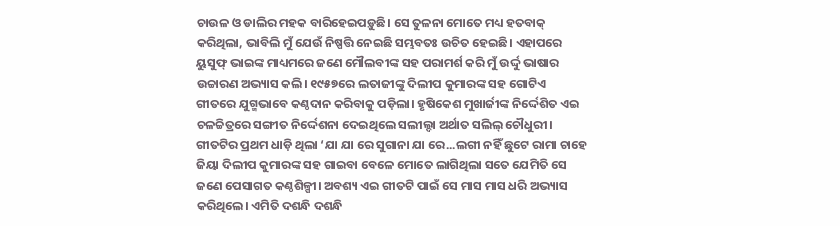ଚାଉଳ ଓ ଡାଲିର ମହକ ବାରିହେଇପଡ଼ୁଛି। ସେ ତୁଳନା ମୋତେ ମଧ୍ୟ ହତବାକ୍ କରିଥିଲା, ଭାବିଲି ମୁଁ ଯେଉଁ ନିଷ୍ପତ୍ତି ନେଇଛି ସମ୍ଭବତଃ ଉଚିତ ହେଇଛି। ଏହାପରେ ୟୁସୁଫ୍ ଭାଇଙ୍କ ମାଧ୍ୟମରେ ଜଣେ ମୌଲବୀଙ୍କ ସହ ପରାମର୍ଶ କରି ମୁଁ ଉର୍ଦ୍ଦୁ ଭାଷାର ଉଚ୍ଚାରଣ ଅଭ୍ୟାସ କଲି। ୧୯୫୭ରେ ଲତାଜୀଙ୍କୁ ଦିଲୀପ କୁମାରଙ୍କ ସହ ଗୋଟିଏ ଗୀତରେ ଯୁଗ୍ମଭାବେ କଣ୍ଠଦାନ କରିବାକୁ ପଡ଼ିଲା। ହୃଷିକେଶ ମୁଖାର୍ଜୀଙ୍କ ନିର୍ଦ୍ଦେଶିତ ଏଇ ଚଳଚ୍ଚିତ୍ରରେ ସଙ୍ଗୀତ ନିର୍ଦ୍ଦେଶନା ଦେଇଥିଲେ ସଲୀଲ୍ଦା ଅର୍ଥାତ ସଲିଲ୍ ଚୌଧୁରୀ। ଗୀତଟିର ପ୍ରଥମ ଧାଡ଼ି ଥିଲା ‘ଯା ଯା ରେ ସୁଗାନା ଯା ରେ...ଲଗୀ ନହିଁ ଛୁଟେ ରାମା ଚାହେ ଜିୟା ଦିଲୀପ କୁମାରଙ୍କ ସହ ଗାଇବା ବେଳେ ମୋତେ ଲାଗିଥିଲା ସତେ ଯେମିତି ସେ ଜଣେ ପେସାଗତ କଣ୍ଠଶିଳ୍ପୀ। ଅବଶ୍ୟ ଏଇ ଗୀତଟି ପାଇଁ ସେ ମାସ ମାସ ଧରି ଅଭ୍ୟାସ କରିଥିଲେ। ଏମିତି ଦଶନ୍ଧି ଦଶନ୍ଧି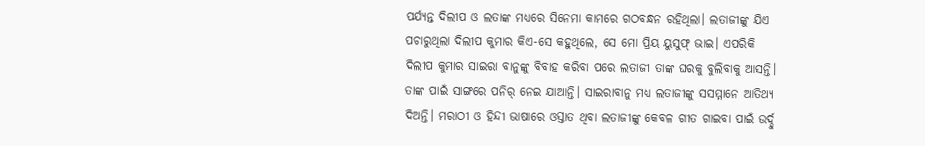ପର୍ଯ୍ୟନ୍ତ ଦିଲୀପ ଓ ଲତାଙ୍କ ମଧ୍ୟରେ ସିନେମା କାମରେ ଗଠବନ୍ଧନ ରହିଥିଲା। ଲତାଜୀଙ୍କୁ ଯିଏ ପଚାରୁଥିଲା ଦିଲୀପ କୁମାର କିଏ-ସେ କହୁଥିଲେ, ସେ ମୋ ପ୍ରିୟ ୟୁସୁଫ୍ ଭାଇ। ଏପରିକି ଦିଲୀପ କୁମାର ସାଇରା ବାନୁଙ୍କୁ ବିବାହ କରିବା ପରେ ଲତାଜୀ ତାଙ୍କ ଘରକୁ ବୁଲିବାକୁ ଆସନ୍ତି। ତାଙ୍କ ପାଇଁ ସାଙ୍ଗରେ ପନିର୍ ନେଇ ଯାଆନ୍ତି। ସାଇରାବାନୁ ମଧ୍ୟ ଲତାଜୀଙ୍କୁ ସସମ୍ମାନେ ଆତିଥ୍ୟ ଦିଅନ୍ତି। ମରାଠୀ ଓ ହିନ୍ଦୀ ଭାଷାରେ ଓସ୍ତାତ ଥିବା ଲତାଜୀଙ୍କୁ କେବଳ ଗୀତ ଗାଇବା ପାଇଁ ଉର୍ଦ୍ଦୁ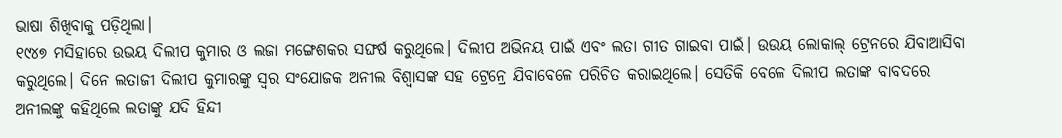ଭାଷା ଶିଖିବାକୁ ପଡ଼ିଥିଲା।
୧୯୪୭ ମସିହାରେ ଉଭୟ ଦିଲୀପ କୁମାର ଓ ଲଜା ମଙ୍ଗେଶକର ସଙ୍ଘର୍ଷ କରୁଥିଲେ। ଦିଲୀପ ଅଭିନୟ ପାଇଁ ଏବଂ ଲତା ଗୀତ ଗାଇବା ପାଇଁ। ଉଉୟ ଲୋକାଲ୍ ଟ୍ରେନରେ ଯିବାଆସିବା କରୁଥିଲେ। ଦିନେ ଲତାଜୀ ଦିଲୀପ କୁମାରଙ୍କୁ ସ୍ବର ସଂଯୋଜକ ଅନୀଲ ବିଶ୍ବାସଙ୍କ ସହ ଟ୍ରେନ୍ରେ ଯିବାବେଳେ ପରିଚିତ କରାଇଥିଲେ। ସେତିକି ବେଳେ ଦିଲୀପ ଲତାଙ୍କ ବାବଦରେ ଅନୀଲଙ୍କୁ କହିଥିଲେ ଲତାଙ୍କୁ ଯଦି ହିନ୍ଦୀ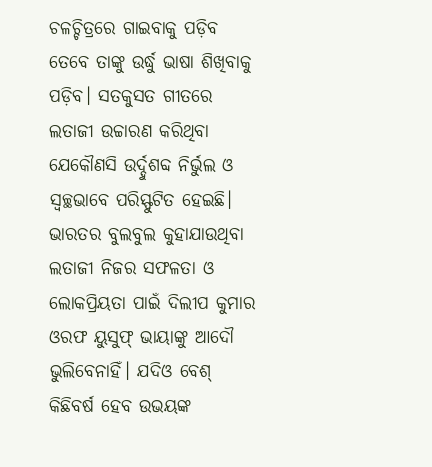ଚଳଚ୍ଚିତ୍ରରେ ଗାଇବାକୁ ପଡ଼ିବ ତେବେ ତାଙ୍କୁ ଉର୍ଦ୍ଧୁ ଭାଷା ଶିଖିବାକୁ ପଡ଼ିବ। ସତକୁସତ ଗୀତରେ ଲତାଜୀ ଉଚ୍ଚାରଣ କରିଥିବା ଯେକୌଣସି ଉର୍ଦ୍ଦୁଶବ୍ଦ ନିର୍ଭୁଲ ଓ ସ୍ବଚ୍ଛଭାବେ ପରିସ୍ଫୁଟିତ ହେଇଛି। ଭାରତର ବୁଲବୁଲ କୁହାଯାଉଥିବା ଲତାଜୀ ନିଜର ସଫଳତା ଓ ଲୋକପ୍ରିୟତା ପାଇଁ ଦିଲୀପ କୁମାର ଓରଫ ୟୁସୁଫ୍ ଭାୟାଙ୍କୁ ଆଦୌ ଭୁଲିବେନାହିଁ। ଯଦିଓ ବେଶ୍ କିଛିବର୍ଷ ହେବ ଉଭୟଙ୍କ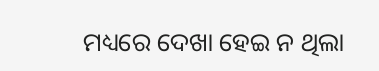ମଧ୍ୟରେ ଦେଖା ହେଇ ନ ଥିଲା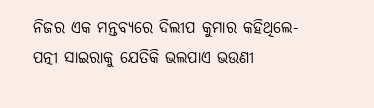ନିଜର ଏକ ମନ୍ତବ୍ୟରେ ଦିଲୀପ କୁମାର କହିଥିଲେ- ପତ୍ନୀ ସାଇରାକୁ ଯେତିକି ଭଲପାଏ ଭଉଣୀ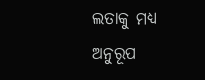ଲତାକୁ ମଧ୍ୟ ଅନୁରୂପ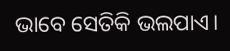ଭାବେ ସେତିକି ଭଲପାଏ।